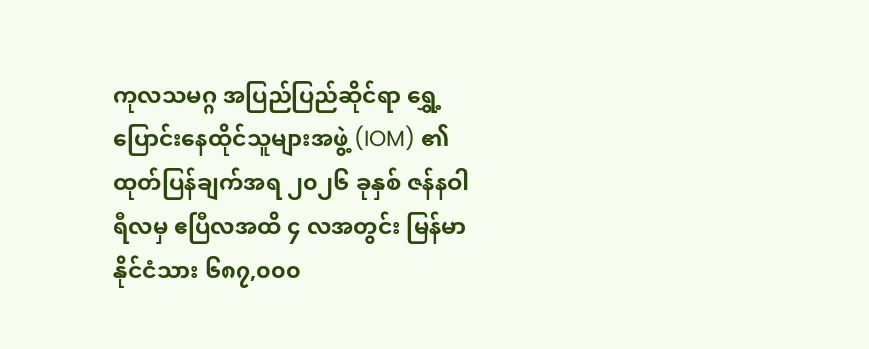ကုလသမဂ္ဂ အပြည်ပြည်ဆိုင်ရာ ရွှေ့ပြောင်းနေထိုင်သူများအဖွဲ့ (IOM) ၏ ထုတ်ပြန်ချက်အရ ၂၀၂၆ ခုနှစ် ဇန်နဝါရီလမှ ဧပြီလအထိ ၄ လအတွင်း မြန်မာနိုင်ငံသား ၆၈၇,၀၀၀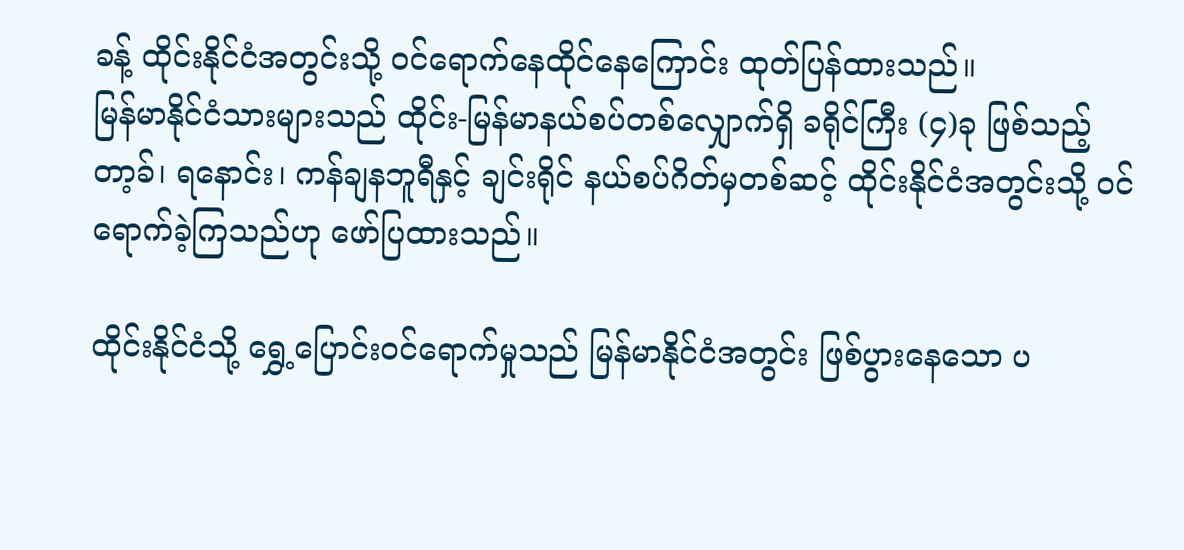ခန့် ထိုင်းနိုင်ငံအတွင်းသို့ ဝင်ရောက်နေထိုင်နေကြောင်း ထုတ်ပြန်ထားသည်။
မြန်မာနိုင်ငံသားများသည် ထိုင်း-မြန်မာနယ်စပ်တစ်လျှောက်ရှိ ခရိုင်ကြီး (၄)ခု ဖြစ်သည့် တာ့ခ်၊ ရနောင်း၊ ကန်ချနဘူရီနှင့် ချင်းရိုင် နယ်စပ်ဂိတ်မှတစ်ဆင့် ထိုင်းနိုင်ငံအတွင်းသို့ ဝင်ရောက်ခဲ့ကြသည်ဟု ဖော်ပြထားသည်။

ထိုင်းနိုင်ငံသို့ ရွှေ့ပြောင်းဝင်ရောက်မှုသည် မြန်မာနိုင်ငံအတွင်း ဖြစ်ပွားနေသော ပ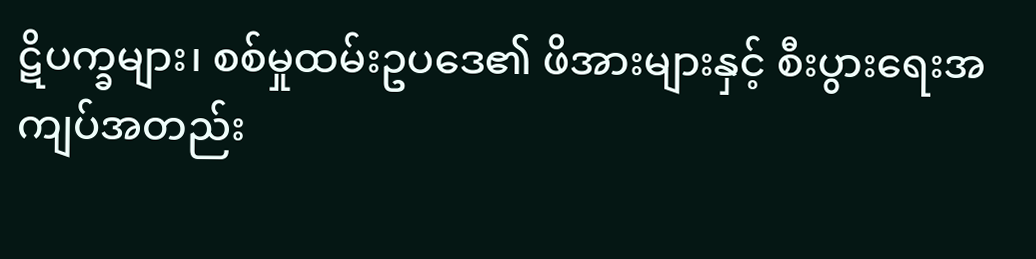ဋိပက္ခများ၊ စစ်မှုထမ်းဥပဒေ၏ ဖိအားများနှင့် စီးပွားရေးအကျပ်အတည်း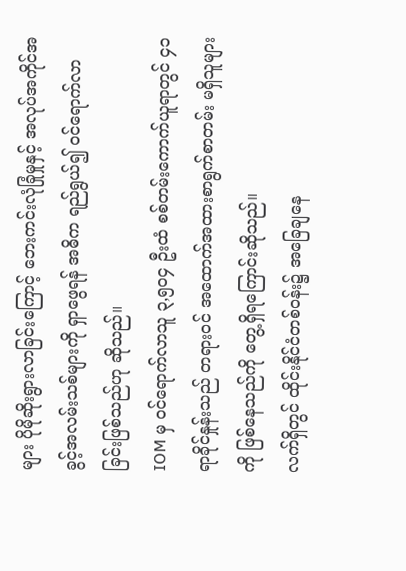များ ပိုမိုဆိုးရွားလာခြင်းကြောင့် ဘေးကင်းလုံခြုံမှုနှင့် အလုပ်အကိုင်အခွင့်အလမ်းသစ်များကို ရှာဖွေရန် အဓိက ရည်ရွယ်၍ ဝင်ရောက်လာခြင်းဖြစ်သည်ဟု ဆိုသည်။
IOM မှ ဝင်ရောက်လာသူ ၃,၅၀၄ ဦးထံ စစ်တမ်းကောက်ယူရာတွင် ၄၁ ရာခိုင်နှုန်းသည် တရားဝင် အထောက်အထားစာရွက်စာတမ်း မရှိသူများကို ဖြစ်နေသည်ကို တွေ့ရှိရကြောင်းဆိုသည်။
လက်ရှိတွင် ထိုင်းနိုင်ငံတစ်ဝန်း၌ အခြေချနေ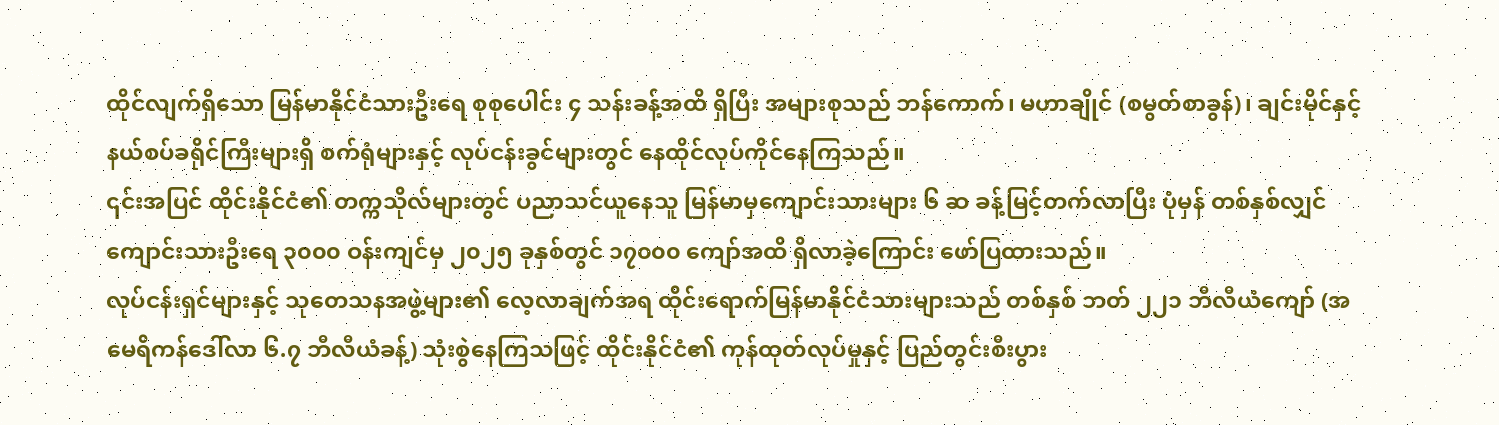ထိုင်လျက်ရှိသော မြန်မာနိုင်ငံသားဦးရေ စုစုပေါင်း ၄ သန်းခန့်အထိ ရှိပြီး အများစုသည် ဘန်ကောက်၊ မဟာချိုင် (စမွတ်စာခွန်)၊ ချင်းမိုင်နှင့် နယ်စပ်ခရိုင်ကြီးများရှိ စက်ရုံများနှင့် လုပ်ငန်းခွင်များတွင် နေထိုင်လုပ်ကိုင်နေကြသည်။
၎င်းအပြင် ထိုင်းနိုင်ငံ၏ တက္ကသိုလ်များတွင် ပညာသင်ယူနေသူ မြန်မာမှကျောင်းသားများ ၆ ဆ ခန့်မြင့်တက်လာပြီး ပုံမှန် တစ်နှစ်လျှင် ကျောင်းသားဦးရေ ၃၀၀၀ ဝန်းကျင်မှ ၂၀၂၅ ခုနှစ်တွင် ၁၇၀၀၀ ကျော်အထိ ရှိလာခဲ့ကြောင်း ဖော်ပြထားသည်။
လုပ်ငန်းရှင်များနှင့် သုတေသနအဖွဲ့များ၏ လေ့လာချက်အရ ထိုင်းရောက်မြန်မာနိုင်ငံသားများသည် တစ်နှစ် ဘတ် ၂၂၁ ဘီလီယံကျော် (အမေရိကန်ဒေါ်လာ ၆.၇ ဘီလီယံခန့်) သုံးစွဲနေကြသဖြင့် ထိုင်းနိုင်ငံ၏ ကုန်ထုတ်လုပ်မှုနှင့် ပြည်တွင်းစီးပွား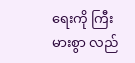ရေးကို ကြီးမားစွာ လည်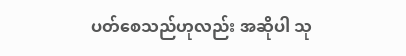ပတ်စေသည်ဟုလည်း အဆိုပါ သု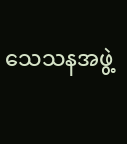သေသနအဖွဲ့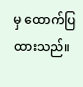မှ ထောက်ပြထားသည်။